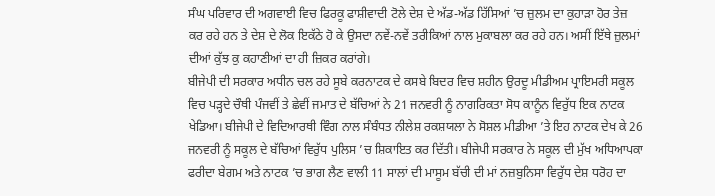ਸੰਘ ਪਰਿਵਾਰ ਦੀ ਅਗਵਾਈ ਵਿਚ ਫਿਰਕੂ ਫਾਸ਼ੀਵਾਦੀ ਟੋਲੇ ਦੇਸ਼ ਦੇ ਅੱਡ-ਅੱਡ ਹਿੱਸਿਆਂ ’ਚ ਜ਼ੁਲਮ ਦਾ ਕੁਹਾੜਾ ਹੋਰ ਤੇਜ਼ ਕਰ ਰਹੇ ਹਨ ਤੇ ਦੇਸ਼ ਦੇ ਲੋਕ ਇਕੱਠੇ ਹੋ ਕੇ ਉਸਦਾ ਨਵੇਂ-ਨਵੇਂ ਤਰੀਕਿਆਂ ਨਾਲ ਮੁਕਾਬਲਾ ਕਰ ਰਹੇ ਹਨ। ਅਸੀਂ ਇੱਥੇ ਜ਼ੁਲਮਾਂ ਦੀਆਂ ਕੁੱਝ ਕੁ ਕਹਾਣੀਆਂ ਦਾ ਹੀ ਜ਼ਿਕਰ ਕਰਾਂਗੇ।
ਬੀਜੇਪੀ ਦੀ ਸਰਕਾਰ ਅਧੀਨ ਚਲ ਰਹੇ ਸੂਬੇ ਕਰਨਾਟਕ ਦੇ ਕਸਬੇ ਬਿਦਰ ਵਿਚ ਸ਼ਹੀਨ ਉਰਦੂ ਮੀਡੀਅਮ ਪ੍ਰਾਇਮਰੀ ਸਕੂਲ ਵਿਚ ਪੜ੍ਹਦੇ ਚੌਥੀ ਪੰਜਵੀਂ ਤੇ ਛੇਵੀਂ ਜਮਾਤ ਦੇ ਬੱਚਿਆਂ ਨੇ 21 ਜਨਵਰੀ ਨੂੰ ਨਾਗਰਿਕਤਾ ਸੋਧ ਕਾਨੂੰਨ ਵਿਰੁੱਧ ਇਕ ਨਾਟਕ ਖੇਡਿਆ। ਬੀਜੇਪੀ ਦੇ ਵਿਦਿਆਰਥੀ ਵਿੰਗ ਨਾਲ ਸੰਬੰਧਤ ਨੀਲੇਸ਼ ਰਕਸ਼ਯਲਾ ਨੇ ਸੋਸ਼ਲ ਮੀਡੀਆ ’ਤੇ ਇਹ ਨਾਟਕ ਦੇਖ ਕੇ 26 ਜਨਵਰੀ ਨੂੰ ਸਕੂਲ ਦੇ ਬੱਚਿਆਂ ਵਿਰੁੱਧ ਪੁਲਿਸ ’ਚ ਸ਼ਿਕਾਇਤ ਕਰ ਦਿੱਤੀ। ਬੀਜੇਪੀ ਸਰਕਾਰ ਨੇ ਸਕੂਲ ਦੀ ਮੁੱਖ ਅਧਿਆਪਕਾ ਫਰੀਦਾ ਬੇਗਮ ਅਤੇ ਨਾਟਕ ’ਚ ਭਾਗ ਲੈਣ ਵਾਲੀ 11 ਸਾਲਾਂ ਦੀ ਮਾਸੂਮ ਬੱਚੀ ਦੀ ਮਾਂ ਨਜ਼ਬੁਨਿਸਾ ਵਿਰੁੱਧ ਦੇਸ਼ ਧਰੋਹ ਦਾ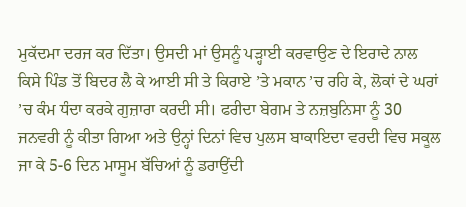ਮੁਕੱਦਮਾ ਦਰਜ ਕਰ ਦਿੱਤਾ। ਉਸਦੀ ਮਾਂ ਉਸਨੂੰ ਪੜ੍ਹਾਈ ਕਰਵਾਉਣ ਦੇ ਇਰਾਦੇ ਨਾਲ ਕਿਸੇ ਪਿੰਡ ਤੋਂ ਬਿਦਰ ਲੈ ਕੇ ਆਈ ਸੀ ਤੇ ਕਿਰਾਏ ’ਤੇ ਮਕਾਨ ’ਚ ਰਹਿ ਕੇ, ਲੋਕਾਂ ਦੇ ਘਰਾਂ ’ਚ ਕੰਮ ਧੰਦਾ ਕਰਕੇ ਗੁਜ਼ਾਰਾ ਕਰਦੀ ਸੀ। ਫਰੀਦਾ ਬੇਗਮ ਤੇ ਨਜ਼ਬੁਨਿਸਾ ਨੂੰ 30 ਜਨਵਰੀ ਨੂੰ ਕੀਤਾ ਗਿਆ ਅਤੇ ਉਨ੍ਹਾਂ ਦਿਨਾਂ ਵਿਚ ਪੁਲਸ ਬਾਕਾਇਦਾ ਵਰਦੀ ਵਿਚ ਸਕੂਲ ਜਾ ਕੇ 5-6 ਦਿਨ ਮਾਸੂਮ ਬੱਚਿਆਂ ਨੂੰ ਡਰਾਉਂਦੀ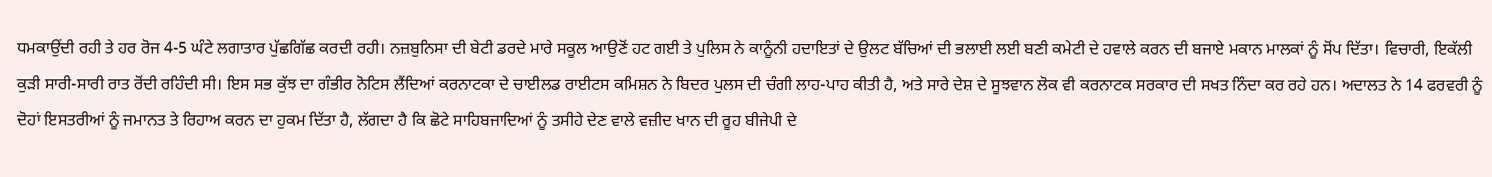ਧਮਕਾਉਂਦੀ ਰਹੀ ਤੇ ਹਰ ਰੋਜ 4-5 ਘੰਟੇ ਲਗਾਤਾਰ ਪੁੱਛਗਿੱਛ ਕਰਦੀ ਰਹੀ। ਨਜ਼ਬੁਨਿਸਾ ਦੀ ਬੇਟੀ ਡਰਦੇ ਮਾਰੇ ਸਕੂਲ ਆਉਣੋਂ ਹਟ ਗਈ ਤੇ ਪੁਲਿਸ ਨੇ ਕਾਨੂੰਨੀ ਹਦਾਇਤਾਂ ਦੇ ਉਲਟ ਬੱਚਿਆਂ ਦੀ ਭਲਾਈ ਲਈ ਬਣੀ ਕਮੇਟੀ ਦੇ ਹਵਾਲੇ ਕਰਨ ਦੀ ਬਜਾਏ ਮਕਾਨ ਮਾਲਕਾਂ ਨੂੰ ਸੋਂਪ ਦਿੱਤਾ। ਵਿਚਾਰੀ, ਇਕੱਲੀ ਕੁੜੀ ਸਾਰੀ-ਸਾਰੀ ਰਾਤ ਰੋਂਦੀ ਰਹਿੰਦੀ ਸੀ। ਇਸ ਸਭ ਕੁੱਝ ਦਾ ਗੰਭੀਰ ਨੋਟਿਸ ਲੈਂਦਿਆਂ ਕਰਨਾਟਕਾ ਦੇ ਚਾਈਲਡ ਰਾਈਟਸ ਕਮਿਸ਼ਨ ਨੇ ਬਿਦਰ ਪੁਲਸ ਦੀ ਚੰਗੀ ਲਾਹ-ਪਾਹ ਕੀਤੀ ਹੈ, ਅਤੇ ਸਾਰੇ ਦੇਸ਼ ਦੇ ਸੂਝਵਾਨ ਲੋਕ ਵੀ ਕਰਨਾਟਕ ਸਰਕਾਰ ਦੀ ਸਖਤ ਨਿੰਦਾ ਕਰ ਰਹੇ ਹਨ। ਅਦਾਲਤ ਨੇ 14 ਫਰਵਰੀ ਨੂੰ ਦੋਹਾਂ ਇਸਤਰੀਆਂ ਨੂੰ ਜਮਾਨਤ ਤੇ ਰਿਹਾਅ ਕਰਨ ਦਾ ਹੁਕਮ ਦਿੱਤਾ ਹੈ, ਲੱਗਦਾ ਹੈ ਕਿ ਛੋਟੇ ਸਾਹਿਬਜਾਦਿਆਂ ਨੂੰ ਤਸੀਹੇ ਦੇਣ ਵਾਲੇ ਵਜ਼ੀਦ ਖਾਨ ਦੀ ਰੂਹ ਬੀਜੇਪੀ ਦੇ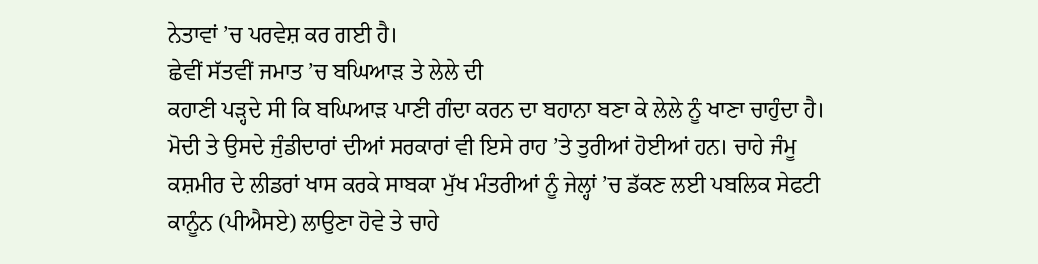ਨੇਤਾਵਾਂ ’ਚ ਪਰਵੇਸ਼ ਕਰ ਗਈ ਹੈ।
ਛੇਵੀਂ ਸੱਤਵੀਂ ਜਮਾਤ ’ਚ ਬਘਿਆੜ ਤੇ ਲੇਲੇ ਦੀ
ਕਹਾਣੀ ਪੜ੍ਹਦੇ ਸੀ ਕਿ ਬਘਿਆੜ ਪਾਣੀ ਗੰਦਾ ਕਰਨ ਦਾ ਬਹਾਨਾ ਬਣਾ ਕੇ ਲੇਲੇ ਨੂੰ ਖਾਣਾ ਚਾਹੁੰਦਾ ਹੈ। ਮੋਦੀ ਤੇ ਉਸਦੇ ਜੁੰਡੀਦਾਰਾਂ ਦੀਆਂ ਸਰਕਾਰਾਂ ਵੀ ਇਸੇ ਰਾਹ ’ਤੇ ਤੁਰੀਆਂ ਹੋਈਆਂ ਹਨ। ਚਾਹੇ ਜੰਮੂ ਕਸ਼ਮੀਰ ਦੇ ਲੀਡਰਾਂ ਖਾਸ ਕਰਕੇ ਸਾਬਕਾ ਮੁੱਖ ਮੰਤਰੀਆਂ ਨੂੰ ਜੇਲ੍ਹਾਂ ’ਚ ਡੱਕਣ ਲਈ ਪਬਲਿਕ ਸੇਫਟੀ ਕਾਨੂੰਨ (ਪੀਐਸਏ) ਲਾਉਣਾ ਹੋਵੇ ਤੇ ਚਾਹੇ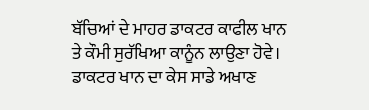ਬੱਚਿਆਂ ਦੇ ਮਾਹਰ ਡਾਕਟਰ ਕਾਫੀਲ ਖਾਨ ਤੇ ਕੌਮੀ ਸੁਰੱਖਿਆ ਕਾਨੂੰਨ ਲਾਉਣਾ ਹੋਵੇ। ਡਾਕਟਰ ਖਾਨ ਦਾ ਕੇਸ ਸਾਡੇ ਅਖਾਣ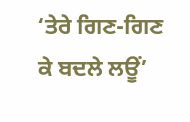‘ਤੇਰੇ ਗਿਣ-ਗਿਣ ਕੇ ਬਦਲੇ ਲਊਂ’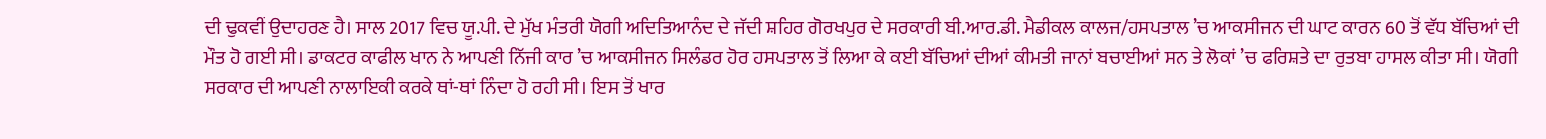ਦੀ ਢੁਕਵੀਂ ਉਦਾਹਰਣ ਹੈ। ਸਾਲ 2017 ਵਿਚ ਯੂ.ਪੀ. ਦੇ ਮੁੱਖ ਮੰਤਰੀ ਯੋਗੀ ਅਦਿਤਿਆਨੰਦ ਦੇ ਜੱਦੀ ਸ਼ਹਿਰ ਗੋਰਖਪੁਰ ਦੇ ਸਰਕਾਰੀ ਬੀ.ਆਰ.ਡੀ. ਮੈਡੀਕਲ ਕਾਲਜ/ਹਸਪਤਾਲ ’ਚ ਆਕਸੀਜਨ ਦੀ ਘਾਟ ਕਾਰਨ 60 ਤੋਂ ਵੱਧ ਬੱਚਿਆਂ ਦੀ ਮੌਤ ਹੋ ਗਈ ਸੀ। ਡਾਕਟਰ ਕਾਫੀਲ ਖਾਨ ਨੇ ਆਪਣੀ ਨਿੱਜੀ ਕਾਰ ’ਚ ਆਕਸੀਜਨ ਸਿਲੰਡਰ ਹੋਰ ਹਸਪਤਾਲ ਤੋਂ ਲਿਆ ਕੇ ਕਈ ਬੱਚਿਆਂ ਦੀਆਂ ਕੀਮਤੀ ਜਾਨਾਂ ਬਚਾਈਆਂ ਸਨ ਤੇ ਲੋਕਾਂ ’ਚ ਫਰਿਸ਼ਤੇ ਦਾ ਰੁਤਬਾ ਹਾਸਲ ਕੀਤਾ ਸੀ। ਯੋਗੀ ਸਰਕਾਰ ਦੀ ਆਪਣੀ ਨਾਲਾਇਕੀ ਕਰਕੇ ਥਾਂ-ਥਾਂ ਨਿੰਦਾ ਹੋ ਰਹੀ ਸੀ। ਇਸ ਤੋਂ ਖਾਰ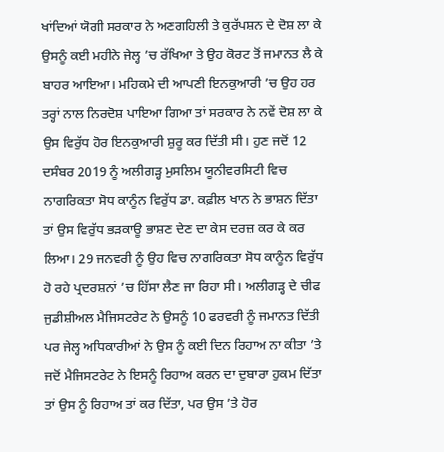ਖਾਂਦਿਆਂ ਯੋਗੀ ਸਰਕਾਰ ਨੇ ਅਣਗਹਿਲੀ ਤੇ ਕੁਰੱਪਸ਼ਨ ਦੇ ਦੋਸ਼ ਲਾ ਕੇ ਉਸਨੂੰ ਕਈ ਮਹੀਨੇ ਜੇਲ੍ਹ ’ਚ ਰੱਖਿਆ ਤੇ ਉਹ ਕੋਰਟ ਤੋਂ ਜਮਾਨਤ ਲੈ ਕੇ ਬਾਹਰ ਆਇਆ। ਮਹਿਕਮੇ ਦੀ ਆਪਣੀ ਇਨਕੁਆਰੀ ’ਚ ਉਹ ਹਰ ਤਰ੍ਹਾਂ ਨਾਲ ਨਿਰਦੋਸ਼ ਪਾਇਆ ਗਿਆ ਤਾਂ ਸਰਕਾਰ ਨੇ ਨਵੇਂ ਦੋਸ਼ ਲਾ ਕੇ ਉਸ ਵਿਰੁੱਧ ਹੋਰ ਇਨਕੁਆਰੀ ਸ਼ੁਰੂ ਕਰ ਦਿੱਤੀ ਸੀ। ਹੁਣ ਜਦੋਂ 12 ਦਸੰਬਰ 2019 ਨੂੰ ਅਲੀਗੜ੍ਹ ਮੁਸਲਿਮ ਯੂਨੀਵਰਸਿਟੀ ਵਿਚ ਨਾਗਰਿਕਤਾ ਸੋਧ ਕਾਨੂੰਨ ਵਿਰੁੱਧ ਡਾ. ਕਫ਼ੀਲ ਖਾਨ ਨੇ ਭਾਸ਼ਨ ਦਿੱਤਾ ਤਾਂ ਉਸ ਵਿਰੁੱਧ ਭੜਕਾਊ ਭਾਸ਼ਣ ਦੇਣ ਦਾ ਕੇਸ ਦਰਜ਼ ਕਰ ਕੇ ਕਰ ਲਿਆ। 29 ਜਨਵਰੀ ਨੂੰ ਉਹ ਵਿਚ ਨਾਗਰਿਕਤਾ ਸੋਧ ਕਾਨੂੰਨ ਵਿਰੁੱਧ ਹੋ ਰਹੇ ਪ੍ਰਦਰਸ਼ਨਾਂ ’ਚ ਹਿੱਸਾ ਲੈਣ ਜਾ ਰਿਹਾ ਸੀ। ਅਲੀਗੜ੍ਹ ਦੇ ਚੀਫ ਜੁਡੀਸ਼ੀਅਲ ਮੈਜਿਸਟਰੇਟ ਨੇ ਉਸਨੂੰ 10 ਫਰਵਰੀ ਨੂੰ ਜਮਾਨਤ ਦਿੱਤੀ ਪਰ ਜੇਲ੍ਹ ਅਧਿਕਾਰੀਆਂ ਨੇ ਉਸ ਨੂੰ ਕਈ ਦਿਨ ਰਿਹਾਅ ਨਾ ਕੀਤਾ ’ਤੇ ਜਦੋਂ ਮੈਜਿਸਟਰੇਟ ਨੇ ਇਸਨੂੰ ਰਿਹਾਅ ਕਰਨ ਦਾ ਦੁਬਾਰਾ ਹੁਕਮ ਦਿੱਤਾ ਤਾਂ ਉਸ ਨੂੰ ਰਿਹਾਅ ਤਾਂ ਕਰ ਦਿੱਤਾ, ਪਰ ਉਸ ’ਤੇ ਹੋਰ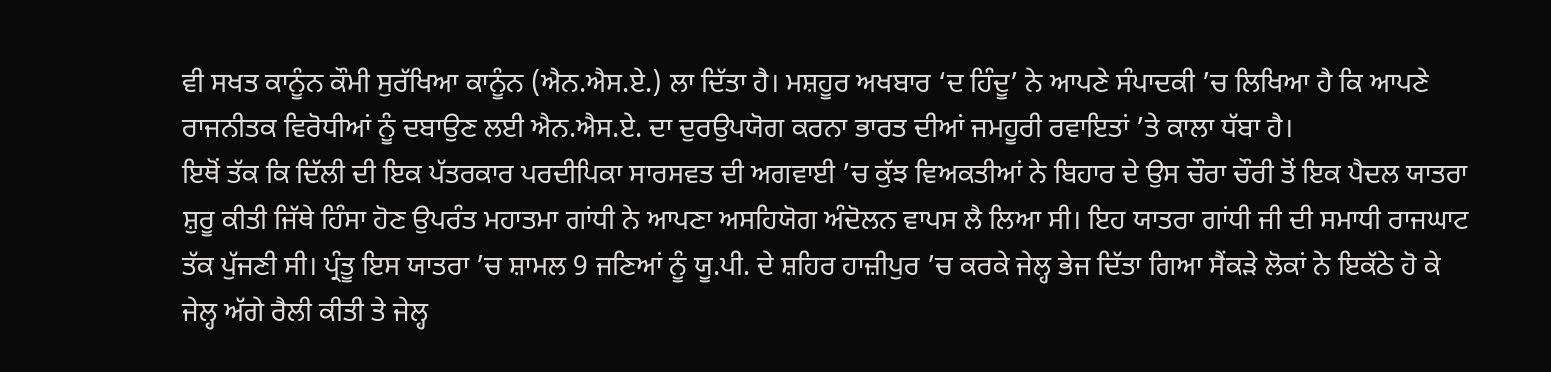ਵੀ ਸਖਤ ਕਾਨੂੰਨ ਕੌਮੀ ਸੁਰੱਖਿਆ ਕਾਨੂੰਨ (ਐਨ.ਐਸ.ਏ.) ਲਾ ਦਿੱਤਾ ਹੈ। ਮਸ਼ਹੂਰ ਅਖਬਾਰ ‘ਦ ਹਿੰਦੂ’ ਨੇ ਆਪਣੇ ਸੰਪਾਦਕੀ ’ਚ ਲਿਖਿਆ ਹੈ ਕਿ ਆਪਣੇ ਰਾਜਨੀਤਕ ਵਿਰੋਧੀਆਂ ਨੂੰ ਦਬਾਉਣ ਲਈ ਐਨ.ਐਸ.ਏ. ਦਾ ਦੁਰਉਪਯੋਗ ਕਰਨਾ ਭਾਰਤ ਦੀਆਂ ਜਮਹੂਰੀ ਰਵਾਇਤਾਂ ’ਤੇ ਕਾਲਾ ਧੱਬਾ ਹੈ।
ਇਥੋਂ ਤੱਕ ਕਿ ਦਿੱਲੀ ਦੀ ਇਕ ਪੱਤਰਕਾਰ ਪਰਦੀਪਿਕਾ ਸਾਰਸਵਤ ਦੀ ਅਗਵਾਈ ’ਚ ਕੁੱਝ ਵਿਅਕਤੀਆਂ ਨੇ ਬਿਹਾਰ ਦੇ ਉਸ ਚੌਰਾ ਚੌਰੀ ਤੋਂ ਇਕ ਪੈਦਲ ਯਾਤਰਾ ਸ਼ੁਰੂ ਕੀਤੀ ਜਿੱਥੇ ਹਿੰਸਾ ਹੋਣ ਉਪਰੰਤ ਮਹਾਤਮਾ ਗਾਂਧੀ ਨੇ ਆਪਣਾ ਅਸਹਿਯੋਗ ਅੰਦੋਲਨ ਵਾਪਸ ਲੈ ਲਿਆ ਸੀ। ਇਹ ਯਾਤਰਾ ਗਾਂਧੀ ਜੀ ਦੀ ਸਮਾਧੀ ਰਾਜਘਾਟ ਤੱਕ ਪੁੱਜਣੀ ਸੀ। ਪ੍ਰੰਤੂ ਇਸ ਯਾਤਰਾ ’ਚ ਸ਼ਾਮਲ 9 ਜਣਿਆਂ ਨੂੰ ਯੂ.ਪੀ. ਦੇ ਸ਼ਹਿਰ ਹਾਜ਼ੀਪੁਰ ’ਚ ਕਰਕੇ ਜੇਲ੍ਹ ਭੇਜ ਦਿੱਤਾ ਗਿਆ ਸੈਂਕੜੇ ਲੋਕਾਂ ਨੇ ਇਕੱਠੇ ਹੋ ਕੇ ਜੇਲ੍ਹ ਅੱਗੇ ਰੈਲੀ ਕੀਤੀ ਤੇ ਜੇਲ੍ਹ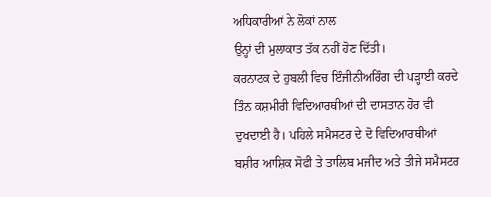ਅਧਿਕਾਰੀਆਂ ਨੇ ਲੋਕਾਂ ਨਾਲ
ਉਨ੍ਹਾਂ ਦੀ ਮੁਲਾਕਾਤ ਤੱਕ ਨਹੀਂ ਹੋਣ ਦਿੱਤੀ।
ਕਰਨਾਟਕ ਦੇ ਹੁਬਲੀ ਵਿਚ ਇੰਜੀਨੀਅਰਿੰਗ ਦੀ ਪੜ੍ਹਾਈ ਕਰਦੇ ਤਿੰਨ ਕਸ਼ਮੀਰੀ ਵਿਦਿਆਰਥੀਆਂ ਦੀ ਦਾਸਤਾਨ ਹੋਰ ਵੀ ਦੁਖਦਾਈ ਹੈ। ਪਹਿਲੇ ਸਮੈਸਟਰ ਦੇ ਦੋ ਵਿਦਿਆਰਥੀਆਂ ਬਸ਼ੀਰ ਆਸ਼ਿਕ ਸੋਫੀ ਤੇ ਤਾਲਿਬ ਮਜੀਦ ਅਤੇ ਤੀਜੇ ਸਮੈਸਟਰ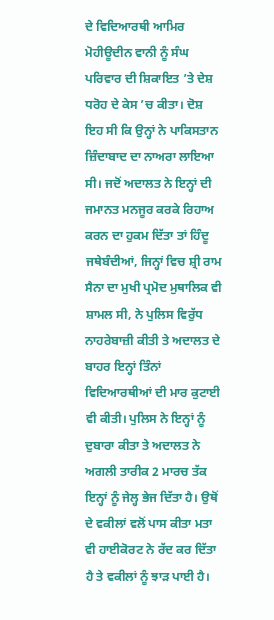ਦੇ ਵਿਦਿਆਰਥੀ ਆਮਿਰ ਮੋਹੀਊਦੀਨ ਵਾਨੀ ਨੂੰ ਸੰਘ ਪਰਿਵਾਰ ਦੀ ਸ਼ਿਕਾਇਤ ’ਤੇ ਦੇਸ਼ ਧਰੋਹ ਦੇ ਕੇਸ ’ਚ ਕੀਤਾ। ਦੋਸ਼ ਇਹ ਸੀ ਕਿ ਉਨ੍ਹਾਂ ਨੇ ਪਾਕਿਸਤਾਨ ਜ਼ਿੰਦਾਬਾਦ ਦਾ ਨਾਅਰਾ ਲਾਇਆ ਸੀ। ਜਦੋਂ ਅਦਾਲਤ ਨੇ ਇਨ੍ਹਾਂ ਦੀ ਜਮਾਨਤ ਮਨਜੂਰ ਕਰਕੇ ਰਿਹਾਅ ਕਰਨ ਦਾ ਹੁਕਮ ਦਿੱਤਾ ਤਾਂ ਹਿੰਦੂ ਜਥੇਬੰਦੀਆਂ, ਜਿਨ੍ਹਾਂ ਵਿਚ ਸ਼੍ਰੀ ਰਾਮ ਸੈਨਾ ਦਾ ਮੁਖੀ ਪ੍ਰਮੋਦ ਮੁਥਾਲਿਕ ਵੀ ਸ਼ਾਮਲ ਸੀ, ਨੇ ਪੁਲਿਸ ਵਿਰੁੱਧ ਨਾਹਰੇਬਾਜ਼ੀ ਕੀਤੀ ਤੇ ਅਦਾਲਤ ਦੇ ਬਾਹਰ ਇਨ੍ਹਾਂ ਤਿੰਨਾਂ ਵਿਦਿਆਰਥੀਆਂ ਦੀ ਮਾਰ ਕੁਟਾਈ ਵੀ ਕੀਤੀ। ਪੁਲਿਸ ਨੇ ਇਨ੍ਹਾਂ ਨੂੰ ਦੁਬਾਰਾ ਕੀਤਾ ਤੇ ਅਦਾਲਤ ਨੇ ਅਗਲੀ ਤਾਰੀਕ 2 ਮਾਰਚ ਤੱਕ ਇਨ੍ਹਾਂ ਨੂੰ ਜੇਲ੍ਹ ਭੇਜ ਦਿੱਤਾ ਹੈ। ਉਥੋਂ ਦੇ ਵਕੀਲਾਂ ਵਲੋਂ ਪਾਸ ਕੀਤਾ ਮਤਾ ਵੀ ਹਾਈਕੋਰਟ ਨੇ ਰੱਦ ਕਰ ਦਿੱਤਾ ਹੈ ਤੇ ਵਕੀਲਾਂ ਨੂੰ ਝਾੜ ਪਾਈ ਹੈ।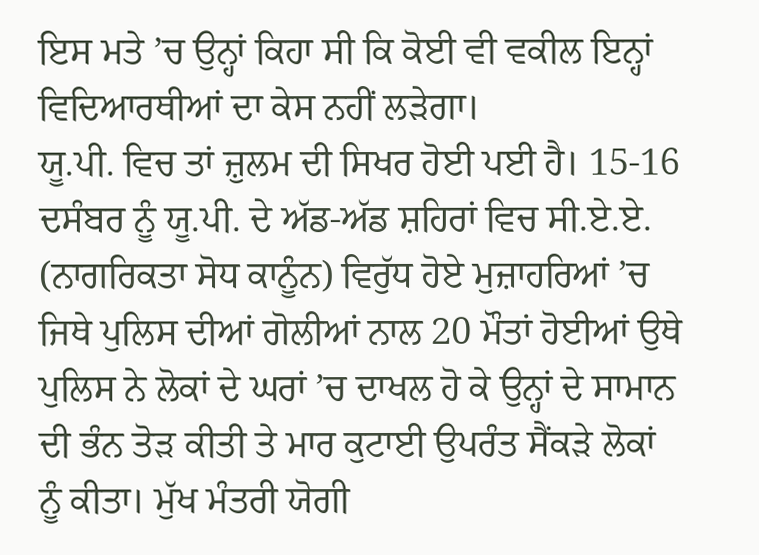ਇਸ ਮਤੇ ’ਚ ਉਨ੍ਹਾਂ ਕਿਹਾ ਸੀ ਕਿ ਕੋਈ ਵੀ ਵਕੀਲ ਇਨ੍ਹਾਂ ਵਿਦਿਆਰਥੀਆਂ ਦਾ ਕੇਸ ਨਹੀਂ ਲੜੇਗਾ।
ਯੂ.ਪੀ. ਵਿਚ ਤਾਂ ਜ਼ੁਲਮ ਦੀ ਸਿਖਰ ਹੋਈ ਪਈ ਹੈ। 15-16 ਦਸੰਬਰ ਨੂੰ ਯੂ.ਪੀ. ਦੇ ਅੱਡ-ਅੱਡ ਸ਼ਹਿਰਾਂ ਵਿਚ ਸੀ.ਏ.ਏ. (ਨਾਗਰਿਕਤਾ ਸੋਧ ਕਾਨੂੰਨ) ਵਿਰੁੱਧ ਹੋਏ ਮੁਜ਼ਾਹਰਿਆਂ ’ਚ ਜਿਥੇ ਪੁਲਿਸ ਦੀਆਂ ਗੋਲੀਆਂ ਨਾਲ 20 ਮੌਤਾਂ ਹੋਈਆਂ ਉਥੇ ਪੁਲਿਸ ਨੇ ਲੋਕਾਂ ਦੇ ਘਰਾਂ ’ਚ ਦਾਖਲ ਹੋ ਕੇ ਉਨ੍ਹਾਂ ਦੇ ਸਾਮਾਨ ਦੀ ਭੰਨ ਤੋੜ ਕੀਤੀ ਤੇ ਮਾਰ ਕੁਟਾਈ ਉਪਰੰਤ ਸੈਂਕੜੇ ਲੋਕਾਂ ਨੂੰ ਕੀਤਾ। ਮੁੱਖ ਮੰਤਰੀ ਯੋਗੀ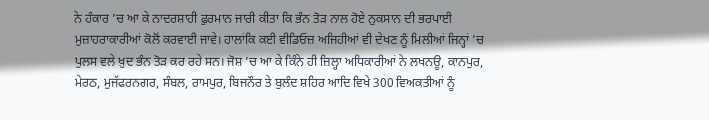ਨੇ ਹੰਕਾਰ ’ਚ ਆ ਕੇ ਨਾਦਰਸ਼ਾਹੀ ਫੁਰਮਾਨ ਜਾਰੀ ਕੀਤਾ ਕਿ ਭੰਨ ਤੋੜ ਨਾਲ ਹੋਏ ਨੁਕਸਾਨ ਦੀ ਭਰਪਾਈ ਮੁਜ਼ਾਹਰਾਕਾਰੀਆਂ ਕੋਲੋਂ ਕਰਵਾਈ ਜਾਵੇ। ਹਾਲਾਂਕਿ ਕਈ ਵੀਡਿਓਜ਼ ਅਜਿਹੀਆਂ ਵੀ ਦੇਖਣ ਨੂੰ ਮਿਲੀਆਂ ਜਿਨ੍ਹਾਂ ’ਚ ਪੁਲਸ ਵਲੇ ਖ਼ੁਦ ਭੰਨ ਤੋੜ ਕਰ ਰਹੇ ਸਨ। ਜੋਸ਼ ’ਚ ਆ ਕੇ ਕਿੰਨੇ ਹੀ ਜ਼ਿਲ੍ਹਾ ਅਧਿਕਾਰੀਆਂ ਨੇ ਲਖਨਊ, ਕਾਨਪੁਰ, ਮੇਰਠ, ਮੁਜੱਫਰਨਗਰ, ਸੰਬਲ, ਰਾਮਪੁਰ, ਬਿਜਨੌਰ ਤੇ ਬੁਲੰਦ ਸ਼ਹਿਰ ਆਦਿ ਵਿਖੇ 300 ਵਿਅਕਤੀਆਂ ਨੂੰ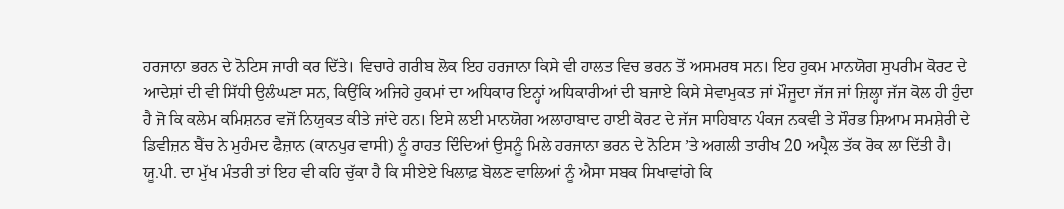ਹਰਜਾਨਾ ਭਰਨ ਦੇ ਨੋਟਿਸ ਜਾਰੀ ਕਰ ਦਿੱਤੇ। ਵਿਚਾਰੇ ਗਰੀਬ ਲੋਕ ਇਹ ਹਰਜਾਨਾ ਕਿਸੇ ਵੀ ਹਾਲਤ ਵਿਚ ਭਰਨ ਤੋਂ ਅਸਮਰਥ ਸਨ। ਇਹ ਹੁਕਮ ਮਾਨਯੋਗ ਸੁਪਰੀਮ ਕੋਰਟ ਦੇ ਆਦੇਸ਼ਾਂ ਦੀ ਵੀ ਸਿੱਧੀ ਉਲੰਘਣਾ ਸਨ, ਕਿਉਂਕਿ ਅਜਿਹੇ ਹੁਕਮਾਂ ਦਾ ਅਧਿਕਾਰ ਇਨ੍ਹਾਂ ਅਧਿਕਾਰੀਆਂ ਦੀ ਬਜਾਏ ਕਿਸੇ ਸੇਵਾਮੁਕਤ ਜਾਂ ਮੌਜੂਦਾ ਜੱਜ ਜਾਂ ਜ਼ਿਲ੍ਹਾ ਜੱਜ ਕੋਲ ਹੀ ਹੁੰਦਾ ਹੈ ਜੋ ਕਿ ਕਲੇਮ ਕਮਿਸ਼ਨਰ ਵਜੋਂ ਨਿਯੁਕਤ ਕੀਤੇ ਜਾਂਦੇ ਹਨ। ਇਸੇ ਲਈ ਮਾਨਯੋਗ ਅਲਾਹਾਬਾਦ ਹਾਈ ਕੋਰਟ ਦੇ ਜੱਜ ਸਾਹਿਬਾਨ ਪੰਕਜ ਨਕਵੀ ਤੇ ਸੌਰਭ ਸ਼ਿਆਮ ਸਮਸ਼ੇਰੀ ਦੇ ਡਿਵੀਜ਼ਨ ਬੈਂਚ ਨੇ ਮੁਹੰਮਦ ਫੈਜ਼ਾਨ (ਕਾਨਪੁਰ ਵਾਸੀ) ਨੂੰ ਰਾਹਤ ਦਿੰਦਿਆਂ ਉਸਨੂੰ ਮਿਲੇ ਹਰਜਾਨਾ ਭਰਨ ਦੇ ਨੋਟਿਸ ’ਤੇ ਅਗਲੀ ਤਾਰੀਖ 20 ਅਪ੍ਰੈਲ ਤੱਕ ਰੋਕ ਲਾ ਦਿੱਤੀ ਹੈ। ਯੂ.ਪੀ. ਦਾ ਮੁੱਖ ਮੰਤਰੀ ਤਾਂ ਇਹ ਵੀ ਕਹਿ ਚੁੱਕਾ ਹੈ ਕਿ ਸੀਏਏ ਖਿਲਾਫ਼ ਬੋਲਣ ਵਾਲਿਆਂ ਨੂੰ ਐਸਾ ਸਬਕ ਸਿਖਾਵਾਂਗੇ ਕਿ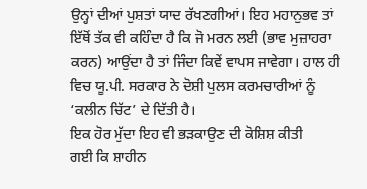ਉਨ੍ਹਾਂ ਦੀਆਂ ਪੁਸ਼ਤਾਂ ਯਾਦ ਰੱਖਣਗੀਆਂ। ਇਹ ਮਹਾਨੁਭਵ ਤਾਂ ਇੱਥੋਂ ਤੱਕ ਵੀ ਕਹਿੰਦਾ ਹੈ ਕਿ ਜੋ ਮਰਨ ਲਈ (ਭਾਵ ਮੁਜ਼ਾਹਰਾ ਕਰਨ) ਆਉਂਦਾ ਹੈ ਤਾਂ ਜਿੰਦਾ ਕਿਵੇਂ ਵਾਪਸ ਜਾਵੇਗਾ। ਹਾਲ ਹੀ ਵਿਚ ਯੂ.ਪੀ. ਸਰਕਾਰ ਨੇ ਦੋਸ਼ੀ ਪੁਲਸ ਕਰਮਚਾਰੀਆਂ ਨੂੰ ‘ਕਲੀਨ ਚਿੱਟ’ ਦੇ ਦਿੱਤੀ ਹੈ।
ਇਕ ਹੋਰ ਮੁੱਦਾ ਇਹ ਵੀ ਭੜਕਾਉਣ ਦੀ ਕੋਸ਼ਿਸ਼ ਕੀਤੀ
ਗਈ ਕਿ ਸ਼ਾਹੀਨ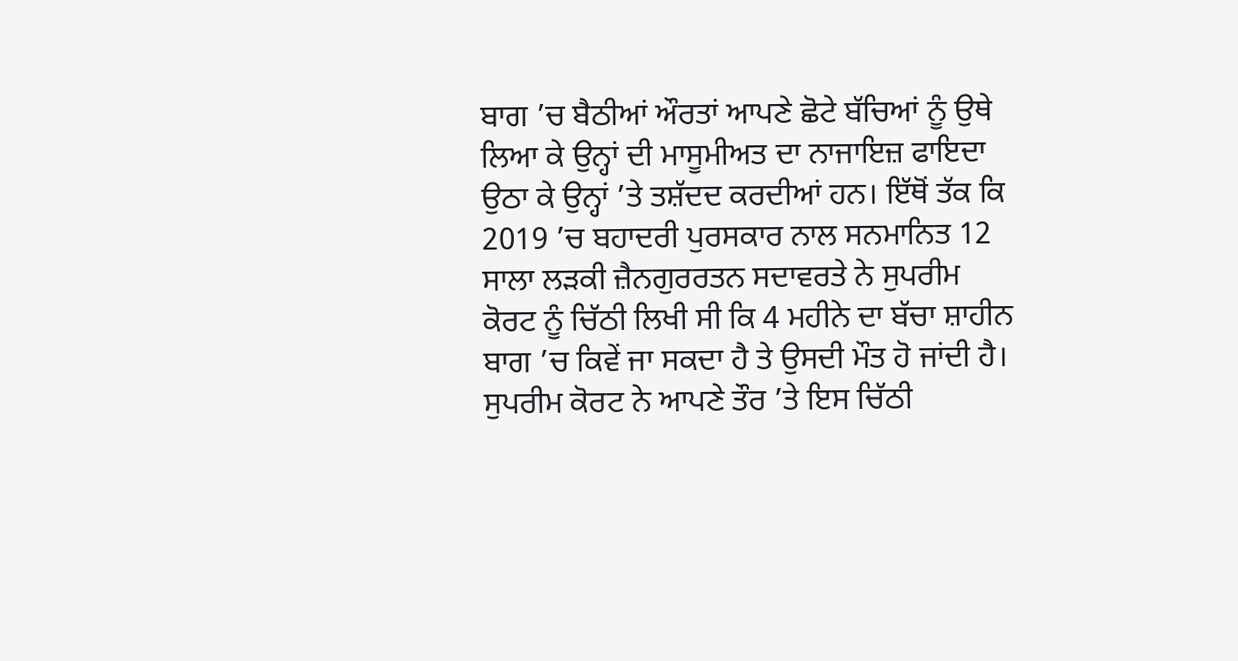ਬਾਗ ’ਚ ਬੈਠੀਆਂ ਔਰਤਾਂ ਆਪਣੇ ਛੋਟੇ ਬੱਚਿਆਂ ਨੂੰ ਉਥੇ ਲਿਆ ਕੇ ਉਨ੍ਹਾਂ ਦੀ ਮਾਸੂਮੀਅਤ ਦਾ ਨਾਜਾਇਜ਼ ਫਾਇਦਾ ਉਠਾ ਕੇ ਉਨ੍ਹਾਂ ’ਤੇ ਤਸ਼ੱਦਦ ਕਰਦੀਆਂ ਹਨ। ਇੱਥੋਂ ਤੱਕ ਕਿ 2019 ’ਚ ਬਹਾਦਰੀ ਪੁਰਸਕਾਰ ਨਾਲ ਸਨਮਾਨਿਤ 12 ਸਾਲਾ ਲੜਕੀ ਜ਼ੈਨਗੁਰਰਤਨ ਸਦਾਵਰਤੇ ਨੇ ਸੁਪਰੀਮ ਕੋਰਟ ਨੂੰ ਚਿੱਠੀ ਲਿਖੀ ਸੀ ਕਿ 4 ਮਹੀਨੇ ਦਾ ਬੱਚਾ ਸ਼ਾਹੀਨ ਬਾਗ ’ਚ ਕਿਵੇਂ ਜਾ ਸਕਦਾ ਹੈ ਤੇ ਉਸਦੀ ਮੌਤ ਹੋ ਜਾਂਦੀ ਹੈ। ਸੁਪਰੀਮ ਕੋਰਟ ਨੇ ਆਪਣੇ ਤੌਰ ’ਤੇ ਇਸ ਚਿੱਠੀ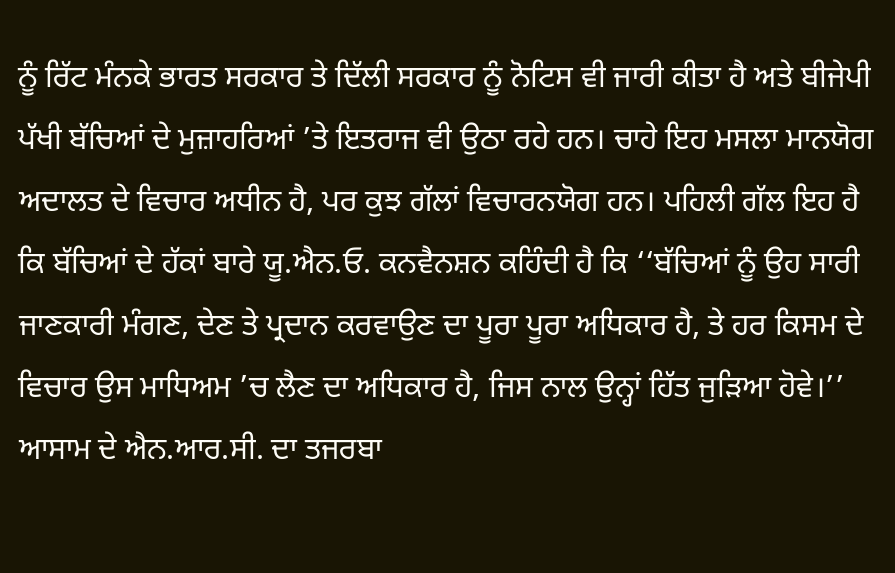ਨੂੰ ਰਿੱਟ ਮੰਨਕੇ ਭਾਰਤ ਸਰਕਾਰ ਤੇ ਦਿੱਲੀ ਸਰਕਾਰ ਨੂੰ ਨੋਟਿਸ ਵੀ ਜਾਰੀ ਕੀਤਾ ਹੈ ਅਤੇ ਬੀਜੇਪੀ ਪੱਖੀ ਬੱਚਿਆਂ ਦੇ ਮੁਜ਼ਾਹਰਿਆਂ ’ਤੇ ਇਤਰਾਜ ਵੀ ਉਠਾ ਰਹੇ ਹਨ। ਚਾਹੇ ਇਹ ਮਸਲਾ ਮਾਨਯੋਗ ਅਦਾਲਤ ਦੇ ਵਿਚਾਰ ਅਧੀਨ ਹੈ, ਪਰ ਕੁਝ ਗੱਲਾਂ ਵਿਚਾਰਨਯੋਗ ਹਨ। ਪਹਿਲੀ ਗੱਲ ਇਹ ਹੈ ਕਿ ਬੱਚਿਆਂ ਦੇ ਹੱਕਾਂ ਬਾਰੇ ਯੂ.ਐਨ.ਓ. ਕਨਵੈਨਸ਼ਨ ਕਹਿੰਦੀ ਹੈ ਕਿ ‘‘ਬੱਚਿਆਂ ਨੂੰ ਉਹ ਸਾਰੀ ਜਾਣਕਾਰੀ ਮੰਗਣ, ਦੇਣ ਤੇ ਪ੍ਰਦਾਨ ਕਰਵਾਉਣ ਦਾ ਪੂਰਾ ਪੂਰਾ ਅਧਿਕਾਰ ਹੈ, ਤੇ ਹਰ ਕਿਸਮ ਦੇ ਵਿਚਾਰ ਉਸ ਮਾਧਿਅਮ ’ਚ ਲੈਣ ਦਾ ਅਧਿਕਾਰ ਹੈ, ਜਿਸ ਨਾਲ ਉਨ੍ਹਾਂ ਹਿੱਤ ਜੁੜਿਆ ਹੋਵੇ।’’ ਆਸਾਮ ਦੇ ਐਨ.ਆਰ.ਸੀ. ਦਾ ਤਜਰਬਾ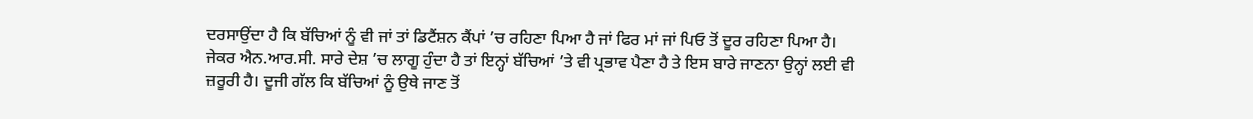ਦਰਸਾਉਂਦਾ ਹੈ ਕਿ ਬੱਚਿਆਂ ਨੂੰ ਵੀ ਜਾਂ ਤਾਂ ਡਿਟੈਂਸ਼ਨ ਕੈਂਪਾਂ ’ਚ ਰਹਿਣਾ ਪਿਆ ਹੈ ਜਾਂ ਫਿਰ ਮਾਂ ਜਾਂ ਪਿਓ ਤੋਂ ਦੂਰ ਰਹਿਣਾ ਪਿਆ ਹੈ। ਜੇਕਰ ਐਨ.ਆਰ.ਸੀ. ਸਾਰੇ ਦੇਸ਼ ’ਚ ਲਾਗੂ ਹੁੰਦਾ ਹੈ ਤਾਂ ਇਨ੍ਹਾਂ ਬੱਚਿਆਂ ’ਤੇ ਵੀ ਪ੍ਰਭਾਵ ਪੈਣਾ ਹੈ ਤੇ ਇਸ ਬਾਰੇ ਜਾਣਨਾ ਉਨ੍ਹਾਂ ਲਈ ਵੀ ਜ਼ਰੂਰੀ ਹੈ। ਦੂਜੀ ਗੱਲ ਕਿ ਬੱਚਿਆਂ ਨੂੰ ਉਥੇ ਜਾਣ ਤੋਂ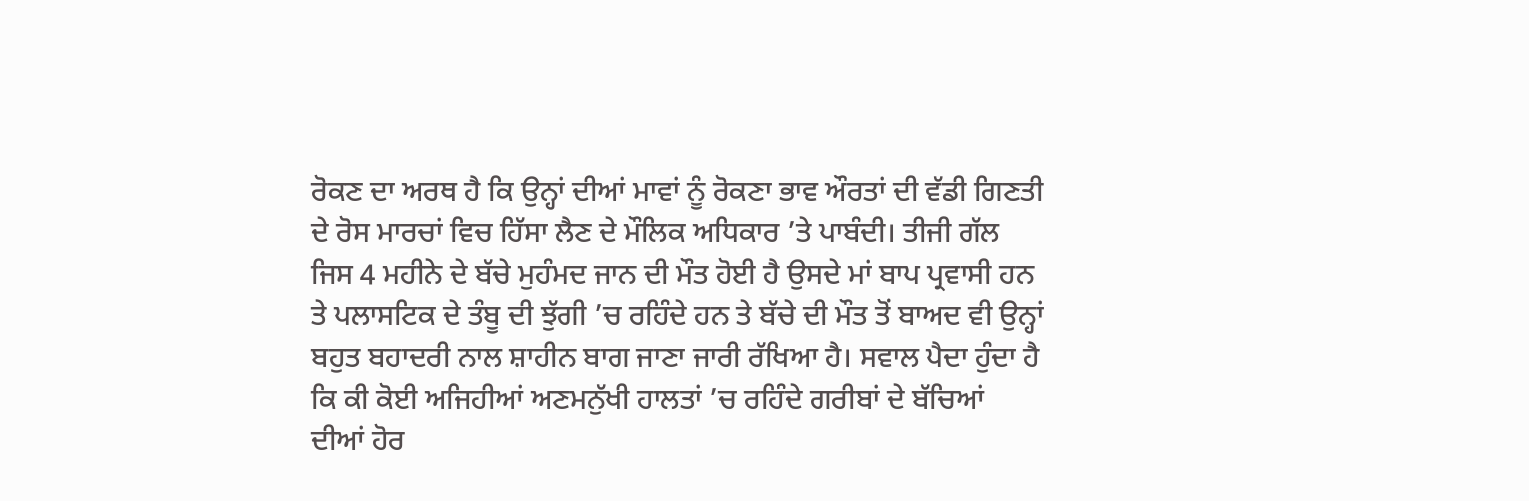ਰੋਕਣ ਦਾ ਅਰਥ ਹੈ ਕਿ ਉਨ੍ਹਾਂ ਦੀਆਂ ਮਾਵਾਂ ਨੂੰ ਰੋਕਣਾ ਭਾਵ ਔਰਤਾਂ ਦੀ ਵੱਡੀ ਗਿਣਤੀ ਦੇ ਰੋਸ ਮਾਰਚਾਂ ਵਿਚ ਹਿੱਸਾ ਲੈਣ ਦੇ ਮੌਲਿਕ ਅਧਿਕਾਰ ’ਤੇ ਪਾਬੰਦੀ। ਤੀਜੀ ਗੱਲ ਜਿਸ 4 ਮਹੀਨੇ ਦੇ ਬੱਚੇ ਮੁਹੰਮਦ ਜਾਨ ਦੀ ਮੌਤ ਹੋਈ ਹੈ ਉਸਦੇ ਮਾਂ ਬਾਪ ਪ੍ਰਵਾਸੀ ਹਨ ਤੇ ਪਲਾਸਟਿਕ ਦੇ ਤੰਬੂ ਦੀ ਝੁੱਗੀ ’ਚ ਰਹਿੰਦੇ ਹਨ ਤੇ ਬੱਚੇ ਦੀ ਮੌਤ ਤੋਂ ਬਾਅਦ ਵੀ ਉਨ੍ਹਾਂ ਬਹੁਤ ਬਹਾਦਰੀ ਨਾਲ ਸ਼ਾਹੀਨ ਬਾਗ ਜਾਣਾ ਜਾਰੀ ਰੱਖਿਆ ਹੈ। ਸਵਾਲ ਪੈਦਾ ਹੁੰਦਾ ਹੈ ਕਿ ਕੀ ਕੋਈ ਅਜਿਹੀਆਂ ਅਣਮਨੁੱਖੀ ਹਾਲਤਾਂ ’ਚ ਰਹਿੰਦੇ ਗਰੀਬਾਂ ਦੇ ਬੱਚਿਆਂ ਦੀਆਂ ਹੋਰ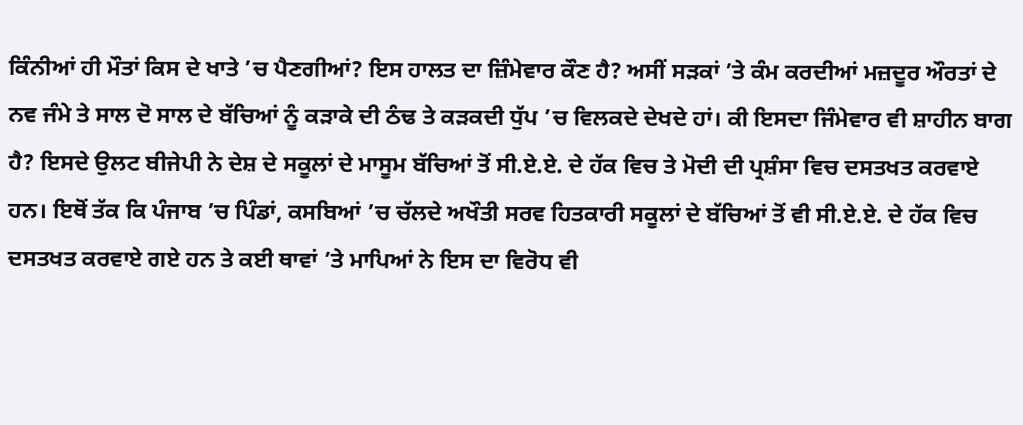ਕਿੰਨੀਆਂ ਹੀ ਮੌਤਾਂ ਕਿਸ ਦੇ ਖਾਤੇ ’ਚ ਪੈਣਗੀਆਂ? ਇਸ ਹਾਲਤ ਦਾ ਜ਼ਿੰਮੇਵਾਰ ਕੌਣ ਹੈ? ਅਸੀਂ ਸੜਕਾਂ ’ਤੇ ਕੰਮ ਕਰਦੀਆਂ ਮਜ਼ਦੂਰ ਔਰਤਾਂ ਦੇ ਨਵ ਜੰਮੇ ਤੇ ਸਾਲ ਦੋ ਸਾਲ ਦੇ ਬੱਚਿਆਂ ਨੂੰ ਕੜਾਕੇ ਦੀ ਠੰਢ ਤੇ ਕੜਕਦੀ ਧੁੱਪ ’ਚ ਵਿਲਕਦੇ ਦੇਖਦੇ ਹਾਂ। ਕੀ ਇਸਦਾ ਜਿੰਮੇਵਾਰ ਵੀ ਸ਼ਾਹੀਨ ਬਾਗ ਹੈ? ਇਸਦੇ ਉਲਟ ਬੀਜੇਪੀ ਨੇ ਦੇਸ਼ ਦੇ ਸਕੂਲਾਂ ਦੇ ਮਾਸੂਮ ਬੱਚਿਆਂ ਤੋਂ ਸੀ.ਏ.ਏ. ਦੇ ਹੱਕ ਵਿਚ ਤੇ ਮੋਦੀ ਦੀ ਪ੍ਰਸ਼ੰਸਾ ਵਿਚ ਦਸਤਖਤ ਕਰਵਾਏ ਹਨ। ਇਥੋਂ ਤੱਕ ਕਿ ਪੰਜਾਬ ’ਚ ਪਿੰਡਾਂ, ਕਸਬਿਆਂ ’ਚ ਚੱਲਦੇ ਅਖੌਤੀ ਸਰਵ ਹਿਤਕਾਰੀ ਸਕੂਲਾਂ ਦੇ ਬੱਚਿਆਂ ਤੋਂ ਵੀ ਸੀ.ਏ.ਏ. ਦੇ ਹੱਕ ਵਿਚ ਦਸਤਖਤ ਕਰਵਾਏ ਗਏ ਹਨ ਤੇ ਕਈ ਥਾਵਾਂ ’ਤੇ ਮਾਪਿਆਂ ਨੇ ਇਸ ਦਾ ਵਿਰੋਧ ਵੀ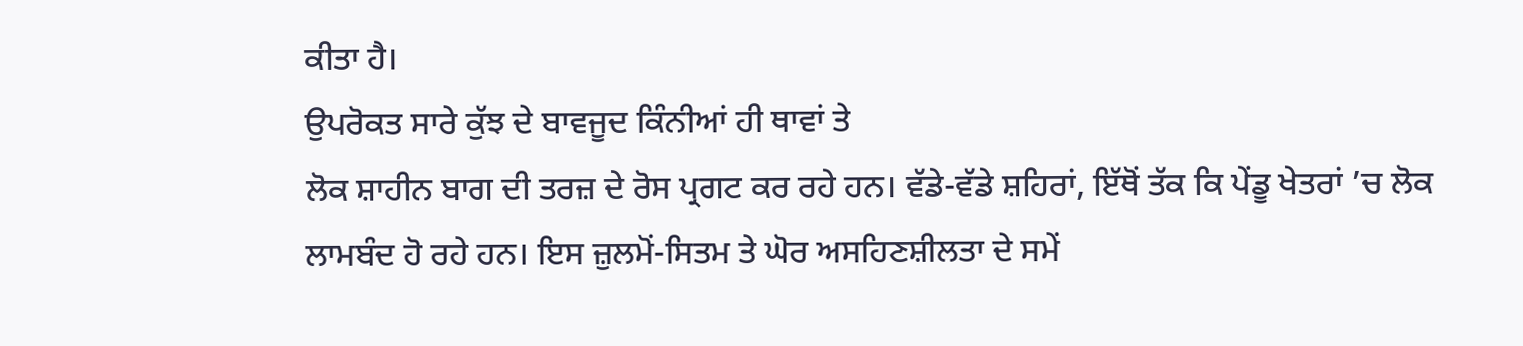ਕੀਤਾ ਹੈ।
ਉਪਰੋਕਤ ਸਾਰੇ ਕੁੱਝ ਦੇ ਬਾਵਜੂਦ ਕਿੰਨੀਆਂ ਹੀ ਥਾਵਾਂ ਤੇ
ਲੋਕ ਸ਼ਾਹੀਨ ਬਾਗ ਦੀ ਤਰਜ਼ ਦੇ ਰੋਸ ਪ੍ਰਗਟ ਕਰ ਰਹੇ ਹਨ। ਵੱਡੇ-ਵੱਡੇ ਸ਼ਹਿਰਾਂ, ਇੱਥੋਂ ਤੱਕ ਕਿ ਪੇਂਡੂ ਖੇਤਰਾਂ ’ਚ ਲੋਕ ਲਾਮਬੰਦ ਹੋ ਰਹੇ ਹਨ। ਇਸ ਜ਼ੁਲਮੋਂ-ਸਿਤਮ ਤੇ ਘੋਰ ਅਸਹਿਣਸ਼ੀਲਤਾ ਦੇ ਸਮੇਂ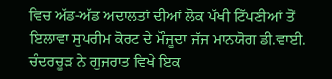ਵਿਚ ਅੱਡ-ਅੱਡ ਅਦਾਲਤਾਂ ਦੀਆਂ ਲੋਕ ਪੱਖੀ ਟਿੱਪਣੀਆਂ ਤੋਂ ਇਲਾਵਾ ਸੁਪਰੀਮ ਕੋਰਟ ਦੇ ਮੌਜੂਦਾ ਜੱਜ ਮਾਨਯੋਗ ਡੀ.ਵਾਈ. ਚੰਦਰਚੂੜ ਨੇ ਗੁਜਰਾਤ ਵਿਖੇ ਇਕ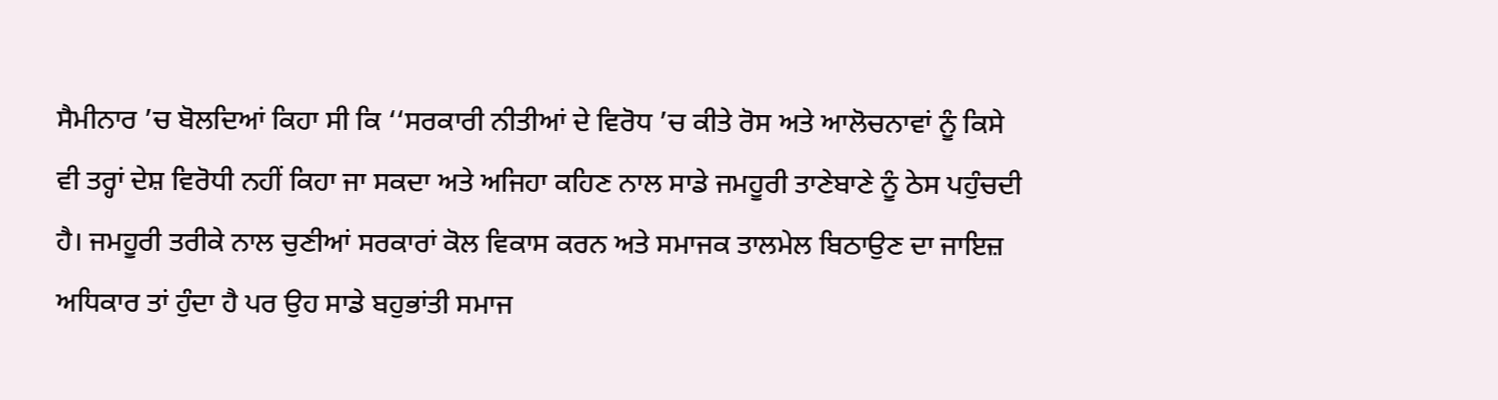ਸੈਮੀਨਾਰ ’ਚ ਬੋਲਦਿਆਂ ਕਿਹਾ ਸੀ ਕਿ ‘‘ਸਰਕਾਰੀ ਨੀਤੀਆਂ ਦੇ ਵਿਰੋਧ ’ਚ ਕੀਤੇ ਰੋਸ ਅਤੇ ਆਲੋਚਨਾਵਾਂ ਨੂੰ ਕਿਸੇ ਵੀ ਤਰ੍ਹਾਂ ਦੇਸ਼ ਵਿਰੋਧੀ ਨਹੀਂ ਕਿਹਾ ਜਾ ਸਕਦਾ ਅਤੇ ਅਜਿਹਾ ਕਹਿਣ ਨਾਲ ਸਾਡੇ ਜਮਹੂਰੀ ਤਾਣੇਬਾਣੇ ਨੂੰ ਠੇਸ ਪਹੁੰਚਦੀ ਹੈ। ਜਮਹੂਰੀ ਤਰੀਕੇ ਨਾਲ ਚੁਣੀਆਂ ਸਰਕਾਰਾਂ ਕੋਲ ਵਿਕਾਸ ਕਰਨ ਅਤੇ ਸਮਾਜਕ ਤਾਲਮੇਲ ਬਿਠਾਉਣ ਦਾ ਜਾਇਜ਼ ਅਧਿਕਾਰ ਤਾਂ ਹੁੰਦਾ ਹੈ ਪਰ ਉਹ ਸਾਡੇ ਬਹੁਭਾਂਤੀ ਸਮਾਜ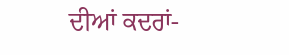ਦੀਆਂ ਕਦਰਾਂ-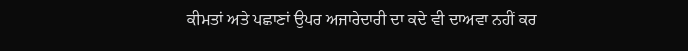ਕੀਮਤਾਂ ਅਤੇ ਪਛਾਣਾਂ ਉਪਰ ਅਜਾਰੇਦਾਰੀ ਦਾ ਕਦੇ ਵੀ ਦਾਅਵਾ ਨਹੀਂ ਕਰ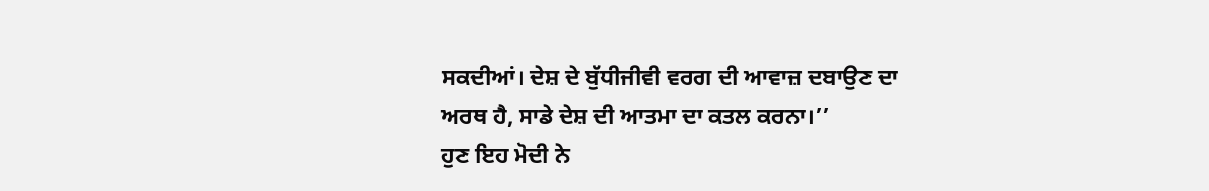ਸਕਦੀਆਂ। ਦੇਸ਼ ਦੇ ਬੁੱਧੀਜੀਵੀ ਵਰਗ ਦੀ ਆਵਾਜ਼ ਦਬਾਉਣ ਦਾ ਅਰਥ ਹੈ, ਸਾਡੇ ਦੇਸ਼ ਦੀ ਆਤਮਾ ਦਾ ਕਤਲ ਕਰਨਾ।’’
ਹੁਣ ਇਹ ਮੋਦੀ ਨੇ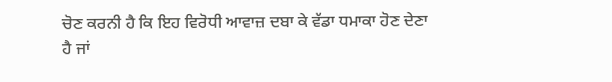ਚੋਣ ਕਰਨੀ ਹੈ ਕਿ ਇਹ ਵਿਰੋਧੀ ਆਵਾਜ਼ ਦਬਾ ਕੇ ਵੱਡਾ ਧਮਾਕਾ ਹੋਣ ਦੇਣਾ ਹੈ ਜਾਂ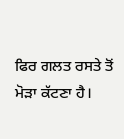ਫਿਰ ਗਲਤ ਰਸਤੇ ਤੋਂ ਮੋੜਾ ਕੱਟਣਾ ਹੈ।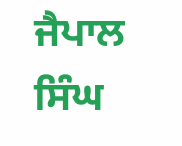ਜੈਪਾਲ ਸਿੰਘ